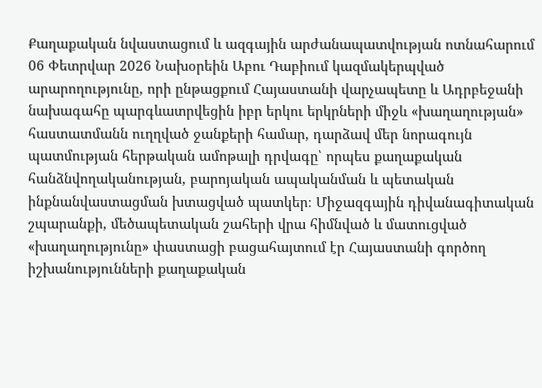Քաղաքական նվաստացում և ազգային արժանապատվության ոտնահարում
06 Փետրվար 2026 Նախօրեին Աբու Դաբիում կազմակերպված արարողությունը, որի ընթացքում Հայաստանի վարչապետը և Ադրբեջանի նախագահը պարգևատրվեցին իբր երկու երկրների միջև «խաղաղության» հաստատմանն ուղղված ջանքերի համար, դարձավ մեր նորագույն պատմության հերթական ամոթալի դրվագը՝ որպես քաղաքական հանձնվողականության, բարոյական ապականման և պետական ինքնանվաստացման խտացված պատկեր։ Միջազգային դիվանագիտական շպարանքի, մեծապետական շահերի վրա հիմնված և մատուցված «խաղաղությունը» փաստացի բացահայտում էր Հայաստանի գործող իշխանությունների քաղաքական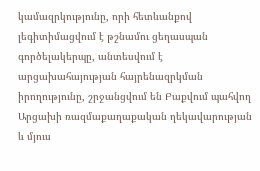կամազրկությունը, որի հետևանքով լեգիտիմացվում է թշնամու ցեղասպան գործելակերպը, անտեսվում է արցախահայության հայրենազրկման իրողությունը, շրջանցվում են Բաքվում պահվող Արցախի ռազմաքաղաքական ղեկավարության և մյուս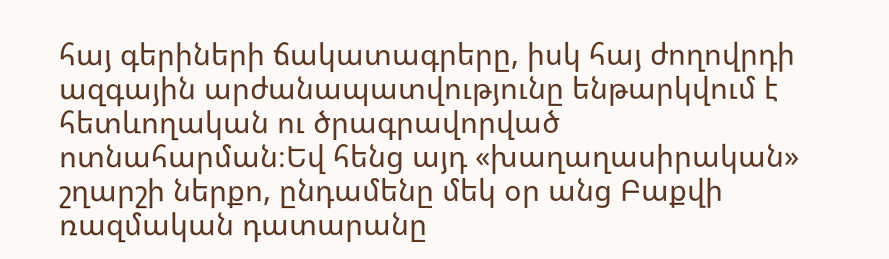հայ գերիների ճակատագրերը, իսկ հայ ժողովրդի ազգային արժանապատվությունը ենթարկվում է հետևողական ու ծրագրավորված ոտնահարման։Եվ հենց այդ «խաղաղասիրական» շղարշի ներքո, ընդամենը մեկ օր անց Բաքվի ռազմական դատարանը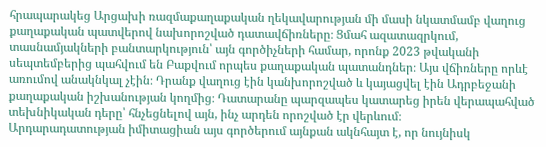հրապարակեց Արցախի ռազմաքաղաքական ղեկավարության մի մասի նկատմամբ վաղուց քաղաքական պատվերով նախորոշված դատավճիռները։ Ցմահ ազատազրկում, տասնամյակների բանտարկություն՝ այն գործիչների համար, որոնք 2023 թվականի սեպտեմբերից պահվում են Բաքվում որպես քաղաքական պատանդներ։ Այս վճիռները որևէ առումով անակնկալ չէին։ Դրանք վաղուց էին կանխորոշված և կայացվել էին Ադրբեջանի քաղաքական իշխանության կողմից։ Դատարանը պարզապես կատարեց իրեն վերապահված տեխնիկական դերը՝ հնչեցնելով այն, ինչ արդեն որոշված էր վերևում։
Արդարադատության իմիտացիան այս գործերում այնքան ակնհայտ է, որ նույնիսկ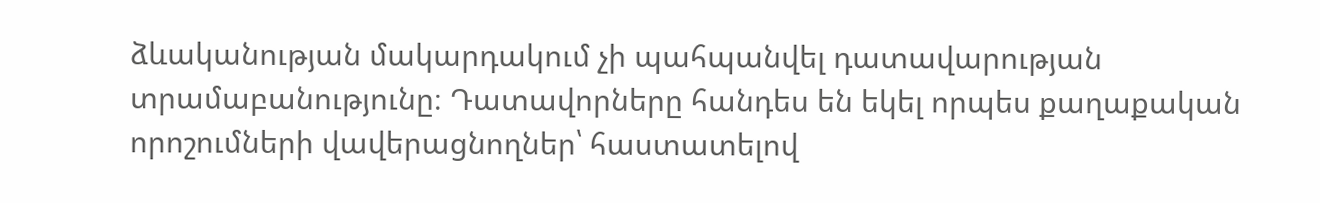ձևականության մակարդակում չի պահպանվել դատավարության տրամաբանությունը։ Դատավորները հանդես են եկել որպես քաղաքական որոշումների վավերացնողներ՝ հաստատելով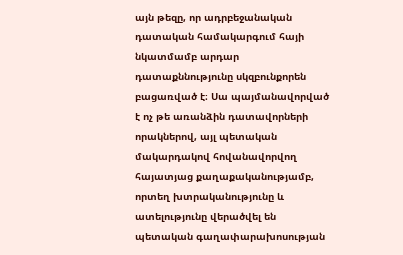այն թեզը, որ ադրբեջանական դատական համակարգում հայի նկատմամբ արդար դատաքննությունը սկզբունքորեն բացառված է։ Սա պայմանավորված է ոչ թե առանձին դատավորների որակներով, այլ պետական մակարդակով հովանավորվող հայատյաց քաղաքականությամբ, որտեղ խտրականությունը և ատելությունը վերածվել են պետական գաղափարախոսության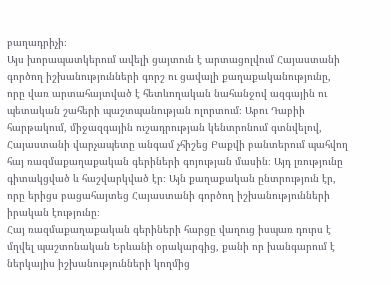բաղադրիչի։
Այս խորապատկերում ավելի ցայտուն է արտացոլվում Հայաստանի գործող իշխանությունների գորշ ու ցավալի քաղաքականությունը, որը վառ արտահայտված է հետևողական նահանջով ազգային ու պետական շահերի պաշտպանության ոլորտում։ Աբու Դաբիի հարթակում, միջազգային ուշադրության կենտրոնում գտնվելով, Հայաստանի վարչապետը անգամ չհիշեց Բաքվի բանտերում պահվող հայ ռազմաքաղաքական գերիների գոյության մասին։ Այդ լռությունը գիտակցված և հաշվարկված էր։ Այն քաղաքական ընտրություն էր, որը երիցս բացահայտեց Հայաստանի գործող իշխանությունների իրական էությունը։
Հայ ռազմաքաղաքական գերիների հարցը վաղուց իսպառ դուրս է մղվել պաշտոնական Երևանի օրակարգից, քանի որ խանգարում է ներկայիս իշխանությունների կողմից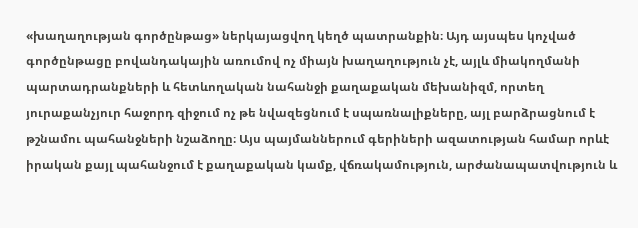«խաղաղության գործընթաց» ներկայացվող կեղծ պատրանքին։ Այդ այսպես կոչված գործընթացը բովանդակային առումով ոչ միայն խաղաղություն չէ, այլև միակողմանի պարտադրանքների և հետևողական նահանջի քաղաքական մեխանիզմ, որտեղ յուրաքանչյուր հաջորդ զիջում ոչ թե նվազեցնում է սպառնալիքները, այլ բարձրացնում է թշնամու պահանջների նշաձողը։ Այս պայմաններում գերիների ազատության համար որևէ իրական քայլ պահանջում է քաղաքական կամք, վճռակամություն, արժանապատվություն և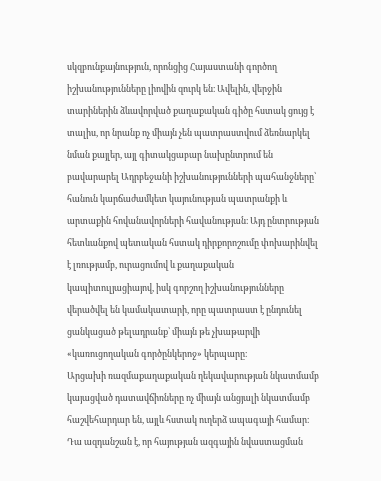սկզբունքայնություն, որոնցից Հայաստանի գործող իշխանությունները լիովին զուրկ են։ Ավելին, վերջին տարիներին ձևավորված քաղաքական գիծը հստակ ցույց է տալիս, որ նրանք ոչ միայն չեն պատրաստվում ձեռնարկել նման քայլեր, այլ գիտակցաբար նախընտրում են բավարարել Ադրբեջանի իշխանությունների պահանջները՝ հանուն կարճաժամկետ կայունության պատրանքի և արտաքին հովանավորների հավանության։ Այդ ընտրության հետևանքով պետական հստակ դիրքորոշումը փոխարինվել է լռությամբ, ուրացումով և քաղաքական կապիտուլյացիայով, իսկ գորշող իշխանությունները վերածվել են կամակատարի, որը պատրաստ է ընդունել ցանկացած թելադրանք՝ միայն թե չխաթարվի «կառուցողական գործընկերոջ» կերպարը։
Արցախի ռազմաքաղաքական ղեկավարության նկատմամբ կայացված դատավճիռները ոչ միայն անցյալի նկատմամբ հաշվեհարդար են, այլև հստակ ուղերձ ապագայի համար։ Դա ազդանշան է, որ հայության ազգային նվաստացման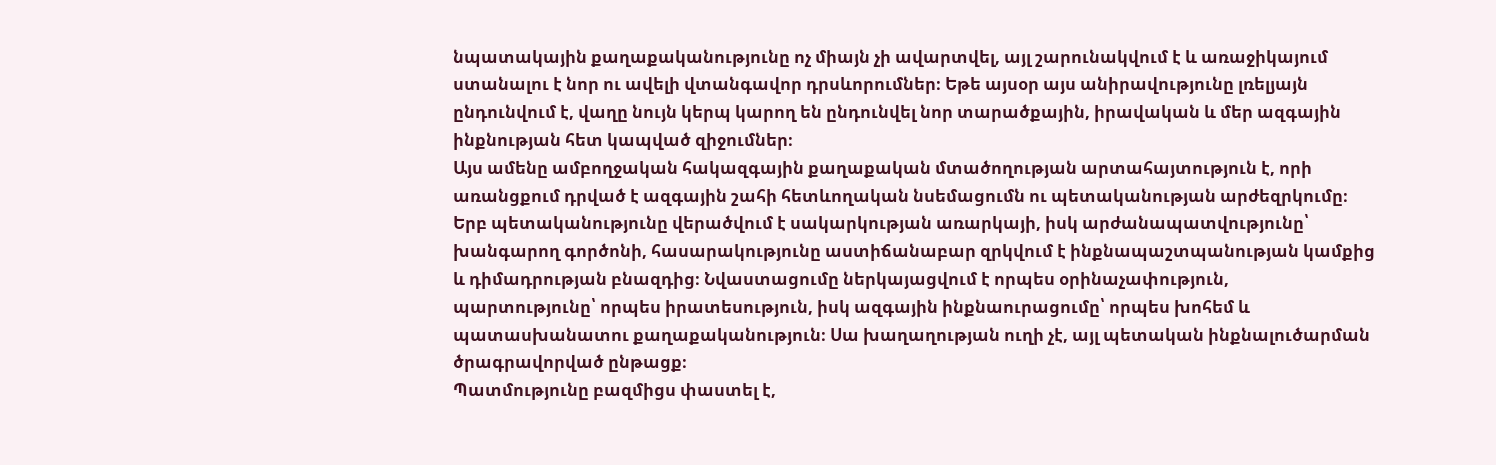նպատակային քաղաքականությունը ոչ միայն չի ավարտվել, այլ շարունակվում է և առաջիկայում ստանալու է նոր ու ավելի վտանգավոր դրսևորումներ։ Եթե այսօր այս անիրավությունը լռելյայն ընդունվում է, վաղը նույն կերպ կարող են ընդունվել նոր տարածքային, իրավական և մեր ազգային ինքնության հետ կապված զիջումներ։
Այս ամենը ամբողջական հակազգային քաղաքական մտածողության արտահայտություն է, որի առանցքում դրված է ազգային շահի հետևողական նսեմացումն ու պետականության արժեզրկումը։ Երբ պետականությունը վերածվում է սակարկության առարկայի, իսկ արժանապատվությունը՝ խանգարող գործոնի, հասարակությունը աստիճանաբար զրկվում է ինքնապաշտպանության կամքից և դիմադրության բնազդից։ Նվաստացումը ներկայացվում է որպես օրինաչափություն, պարտությունը՝ որպես իրատեսություն, իսկ ազգային ինքնաուրացումը՝ որպես խոհեմ և պատասխանատու քաղաքականություն։ Սա խաղաղության ուղի չէ, այլ պետական ինքնալուծարման ծրագրավորված ընթացք։
Պատմությունը բազմիցս փաստել է,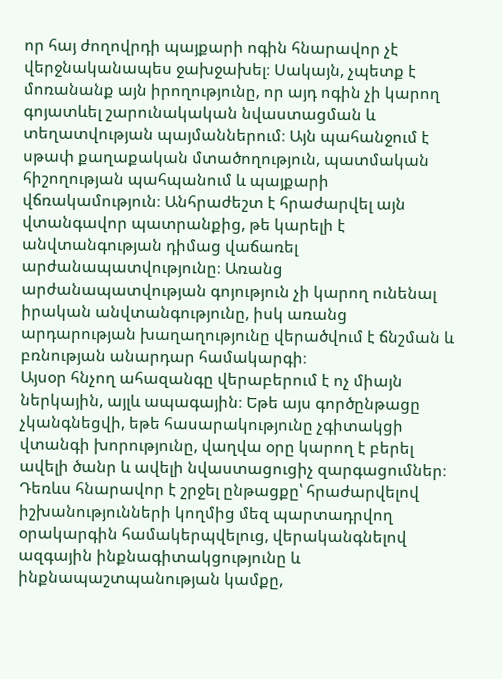որ հայ ժողովրդի պայքարի ոգին հնարավոր չէ վերջնականապես ջախջախել։ Սակայն, չպետք է մոռանանք այն իրողությունը, որ այդ ոգին չի կարող գոյատևել շարունակական նվաստացման և տեղատվության պայմաններում։ Այն պահանջում է սթափ քաղաքական մտածողություն, պատմական հիշողության պահպանում և պայքարի վճռակամություն։ Անհրաժեշտ է հրաժարվել այն վտանգավոր պատրանքից, թե կարելի է անվտանգության դիմաց վաճառել արժանապատվությունը։ Առանց արժանապատվության գոյություն չի կարող ունենալ իրական անվտանգությունը, իսկ առանց արդարության խաղաղությունը վերածվում է ճնշման և բռնության անարդար համակարգի։
Այսօր հնչող ահազանգը վերաբերում է ոչ միայն ներկային, այլև ապագային։ Եթե այս գործընթացը չկանգնեցվի, եթե հասարակությունը չգիտակցի վտանգի խորությունը, վաղվա օրը կարող է բերել ավելի ծանր և ավելի նվաստացուցիչ զարգացումներ։ Դեռևս հնարավոր է շրջել ընթացքը՝ հրաժարվելով իշխանությունների կողմից մեզ պարտադրվող օրակարգին համակերպվելուց, վերականգնելով ազգային ինքնագիտակցությունը և ինքնապաշտպանության կամքը,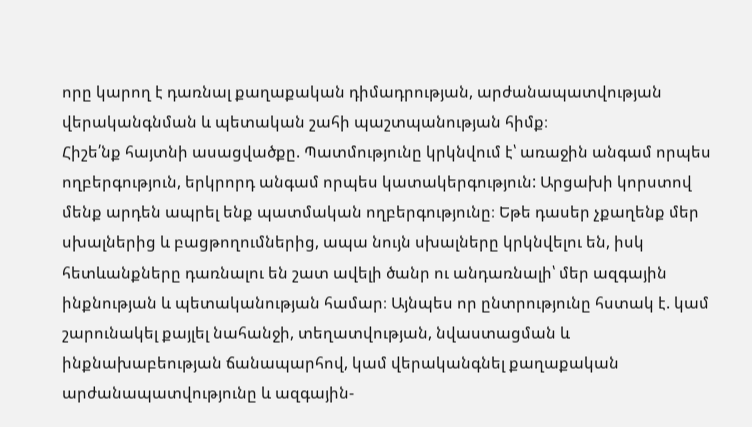որը կարող է դառնալ քաղաքական դիմադրության, արժանապատվության վերականգնման և պետական շահի պաշտպանության հիմք։
Հիշե՛նք հայտնի ասացվածքը. Պատմությունը կրկնվում է՝ առաջին անգամ որպես ողբերգություն, երկրորդ անգամ որպես կատակերգություն: Արցախի կորստով մենք արդեն ապրել ենք պատմական ողբերգությունը։ Եթե դասեր չքաղենք մեր սխալներից և բացթողումներից, ապա նույն սխալները կրկնվելու են, իսկ հետևանքները դառնալու են շատ ավելի ծանր ու անդառնալի՝ մեր ազգային ինքնության և պետականության համար։ Այնպես որ ընտրությունը հստակ է. կամ շարունակել քայլել նահանջի, տեղատվության, նվաստացման և ինքնախաբեության ճանապարհով, կամ վերականգնել քաղաքական արժանապատվությունը և ազգային-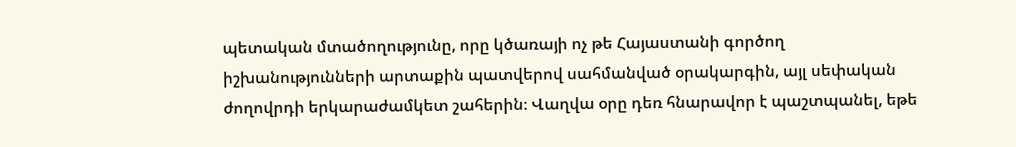պետական մտածողությունը, որը կծառայի ոչ թե Հայաստանի գործող իշխանությունների արտաքին պատվերով սահմանված օրակարգին, այլ սեփական ժողովրդի երկարաժամկետ շահերին։ Վաղվա օրը դեռ հնարավոր է պաշտպանել, եթե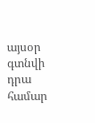այսօր գտնվի դրա համար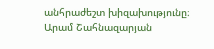անհրաժեշտ խիզախությունը։
Արամ Շահնազարյան